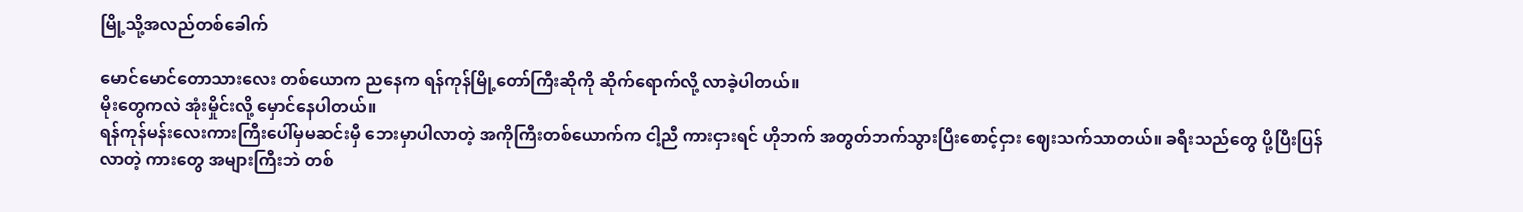မြို့သို့အလည်တစ်ခေါက်

မောင်မောင်တောသားလေး တစ်ယောက ညနေက ရန်ကုန်မြို့တော်ကြီးဆိုကို ဆိုက်ရောက်လို့ လာခဲ့ပါတယ်။
မိုးတွေကလဲ အုံးမှိုင်းလို့ မှောင်နေပါတယ်။
ရန်ကုန်မန်းလေးကားကြီးပေါ်မှမဆင်းမှီ ဘေးမှာပါလာတဲ့ အကိုကြီးတစ်ယောက်က ငါ့ညီ ကားငှားရင် ဟိုဘက် အတွတ်ဘက်သွားပြီးစောင့်ငှား ဈေးသက်သာတယ်။ ခရီးသည်တွေ ပို့ပြီးပြန်လာတဲ့ ကားတွေ အများကြီးဘဲ တစ်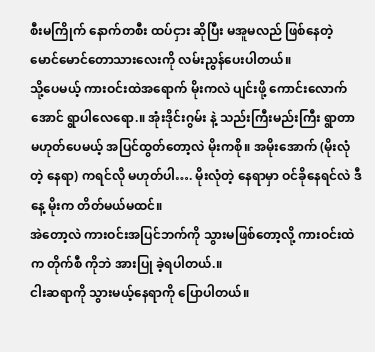စီးမကြိုက် နောက်တစီး ထပ်ငှား ဆိုပြီး မအူမလည် ဖြစ်နေတဲ့ မောင်မောင်တောသားလေးကို လမ်းညွန်ပေးပါတယ်။
သို့ပေမယ့် ကားဝင်းထဲအရောက် မိုးကလဲ ပျင်းဖို့ ကောင်းလောက်အောင် ရွာပါလေရော.။ အုံးဒိုင်းဂွမ်း နဲ့ သည်းကြီးမည်းကြီး ရွာတာမဟုတ်ပေမယ့် အပြင်ထွတ်တော့လဲ မိုးကစို။ အမိုးအောက် (မိုးလုံတဲ့ နေရာ) ကရင်လို မဟုတ်ပါ…. မိုးလုံတဲ့ နေရာမှာ ဝင်ခိုနေရင်လဲ ဒီနေ့ မိုးက တိတ်မယ်မထင်။
အဲတော့လဲ ကားဝင်းအပြင်ဘက်ကို သွားမဖြစ်တော့လို့ ကားဝင်းထဲက တိုက်စီ ကိုဘဲ အားပြု ခဲ့ရပါတယ်.။
ငါးဆရာကို သွားမယ့်နေရာကို ပြောပါတယ်။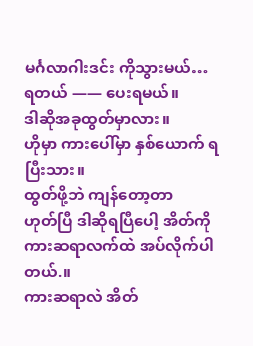မင်္ဂလာဂါးဒင်း ကိုသွားမယ်…
ရတယ် —— ပေးရမယ်။
ဒါဆိုအခုထွတ်မှာလား။
ဟိုမှာ ကားပေါ်မှာ နှစ်ယောက် ရပြီးသား။
ထွတ်ဖို့ဘဲ ကျန်တော့တာ
ဟုတ်ပြီ ဒါဆိုရပြီပေါ့ အိတ်ကို ကားဆရာလက်ထဲ အပ်လိုက်ပါတယ်.။
ကားဆရာလဲ အိတ်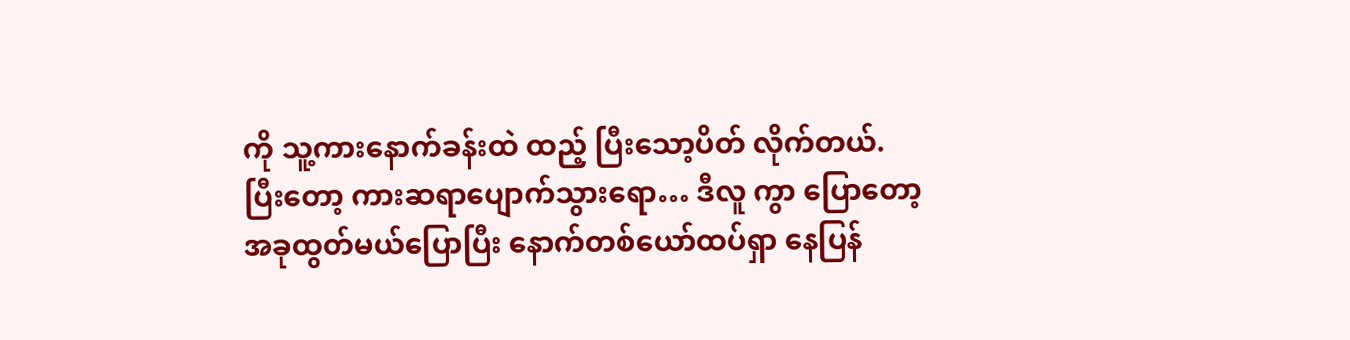ကို သူ့ကားနောက်ခန်းထဲ ထည့် ပြီးသော့ပိတ် လိုက်တယ်.
ပြီးတော့ ကားဆရာပျောက်သွားရော… ဒီလူ ကွာ ပြောတော့ အခုထွတ်မယ်ပြောပြီး နောက်တစ်ယော်ထပ်ရှာ နေပြန်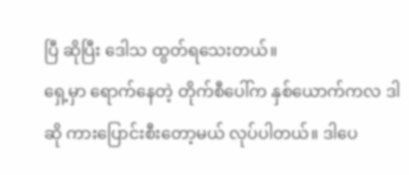ပြီ ဆိုပြီး ဒေါသ ထွတ်ရသေးတယ်။
ရှေ့မှာ ရောက်နေတဲ့ တိုက်စီပေါ်က နှစ်ယောက်ကလ ဒါဆို ကားပြောင်းစီးတော့မယ် လုပ်ပါတယ်။ ဒါပေ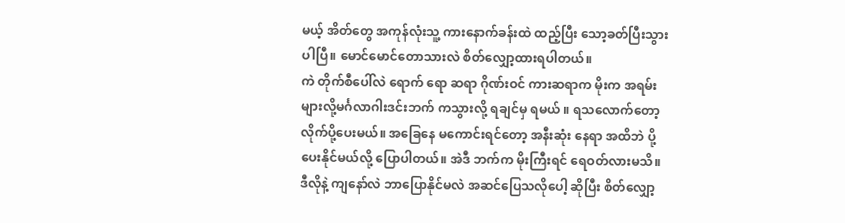မယ့် အိတ်တွေ အကုန်လုံးသူ့ ကားနောက်ခန်းထဲ ထည့်ပြီး သော့ခတ်ပြီးသွားပါပြီ။ မောင်မောင်တောသားလဲ စိတ်လျှော့ထားရပါတယ်။
ကဲ တိုက်စီပေါ်လဲ ရောက် ရော ဆရာ ဂိုဏ်းဝင် ကားဆရာက မိုးက အရမ်းများလို့မင်္ဂလာဂါးဒင်းဘက် ကသွားလို့ ရချင်မှ ရမယ် ။ ရသလောက်တော့ လိုက်ပို့ပေးမယ်။ အခြေနေ မကောင်းရင်တော့ အနီးဆုံး နေရာ အထိဘဲ ပို့ပေးနိုင်မယ်လို့ ပြောပါတယ်။ အဲဒီ ဘက်က မိုးကြီးရင် ရေဝတ်လားမသိ။ ဒီလိုနဲ့ ကျနော်လဲ ဘာပြောနိုင်မလဲ အဆင်ပြေသလိုပေါ့ ဆိုပြီး စိတ်လျှော့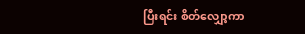ပြီးရင်း စိတ်လျှော့ကာ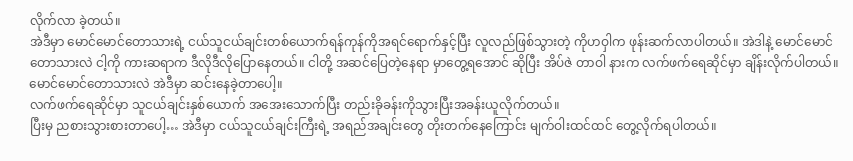လိုက်လာ ခဲ့တယ်။
အဲဒီမှာ မောင်မောင်တောသားရဲ့ ငယ်သူငယ်ချင်းတစ်ယောက်ရန်ကုန်ကိုအရင်ရောက်နှင့်ပြီး လူလည်ဖြစ်သွားတဲ့ ကိုဟဝှါက ဖုန်းဆက်လာပါတယ်။ အဲဒါနဲ့ မောင်မောင်တောသားလဲ ငါ့ကို ကားဆရာက ဒီလိုဒီလိုပြောနေတယ်။ ငါတို့ အဆင်ပြေတဲ့နေရာ မှာတွေ့ရအောင် ဆိုပြီး အိပ်ဇဲ တာဝါ နားက လက်ဖက်ရေဆိုင်မှာ ချိန်းလိုက်ပါတယ်။ မောင်မောင်တောသားလဲ အဲဒီမှာ ဆင်းနေခဲ့တာပေါ့။
လက်ဖက်ရေဆိုင်မှာ သူငယ်ချင်းနှစ်ယောက် အအေးသောက်ပြီး တည်းခိုခန်းကိုသွားပြီးအခန်းယူလိုက်တယ်။
ပြီးမှ ညစားသွားစားတာပေါ့… အဲဒီမှာ ငယ်သူငယ်ချင်းကြီးရဲ့ အရည်အချင်းတွေ တိုးတက်နေကြောင်း မျက်ဝါးထင်ထင် တွေ့လိုက်ရပါတယ်။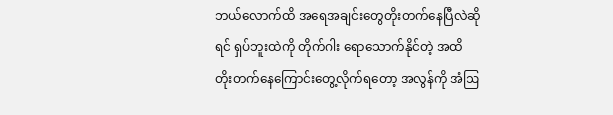ဘယ်လောက်ထိ အရေအချင်းတွေတိုးတက်နေပြီလဲဆိုရင် ရှပ်ဘူးထဲကို တိုက်ဂါး ရောသောက်နိုင်တဲ့ အထိ တိုးတက်နေကြောင်းတွေ့လိုက်ရတော့ အလွန်ကို အံဩ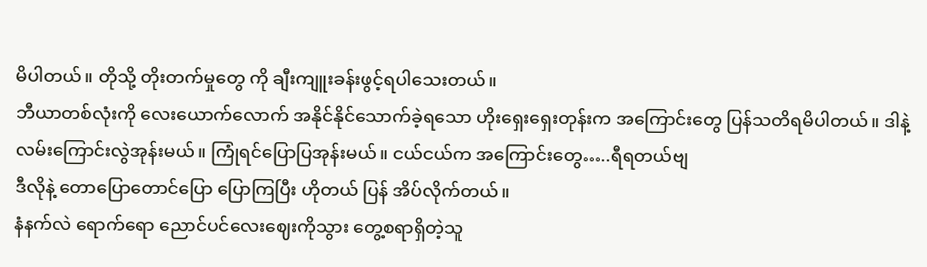မိပါတယ်။ တိုသို့ တိုးတက်မှုတွေ ကို ချီးကျူးခန်းဖွင့်ရပါသေးတယ်။
ဘီယာတစ်လုံးကို လေးယောက်လောက် အနိုင်နိုင်သောက်ခဲ့ရသော ဟိုးရှေးရှေးတုန်းက အကြောင်းတွေ ပြန်သတိရမိပါတယ်။ ဒါနဲ့လမ်းကြောင်းလွဲအုန်းမယ်။ ကြုံရင်ပြောပြအုန်းမယ်။ ငယ်ငယ်က အကြောင်းတွေ…..ရီရတယ်ဗျ
ဒီလိုနဲ့ တောပြောတောင်ပြော ပြောကြပြီး ဟိုတယ် ပြန် အိပ်လိုက်တယ်။
နံနက်လဲ ရောက်ရော ညောင်ပင်လေးဈေးကိုသွား တွေ့စရာရှိတဲ့သူ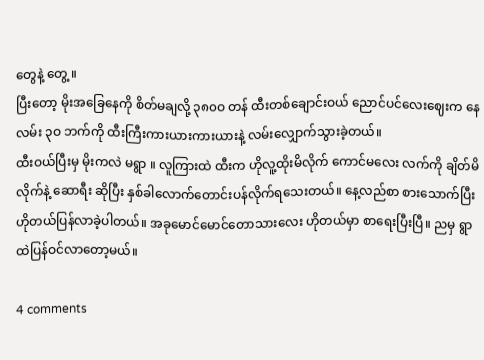တွေနဲ့ တွေ့ ။
ပြီးတော့ မိုးအခြေနေကို စိတ်မချလို့ ၃၈၀ဝ တန် ထီးတစ်ချောင်းဝယ် ညောင်ပင်လေးဈေးက နေ လမ်း ၃ဝ ဘက်ကို ထီးကြီးကားယားကားယားနဲ့ လမ်းလျှောက်သွားခဲ့တယ်။
ထီးဝယ်ပြီးမှ မိုးကလဲ မရွာ ။ လူကြားထဲ ထီးက ဟိုလူ့ထိုးမိလိုက် ကောင်မလေး လက်ကို ချိတ်မိလိုက်နဲ့ ဆောရီး ဆိုပြီး နှစ်ခါလောက်တောင်းပန်လိုက်ရသေးတယ်။ နေ့လည်စာ စားသောက်ပြီး ဟိုတယ်ပြန်လာခဲ့ပါတယ်။ အခုမောင်မောင်တောသားလေး ဟိုတယ်မှာ စာရေးပြီးပြီ။ ညမှ ရွာထဲပြန်ဝင်လာတော့မယ်။

4 comments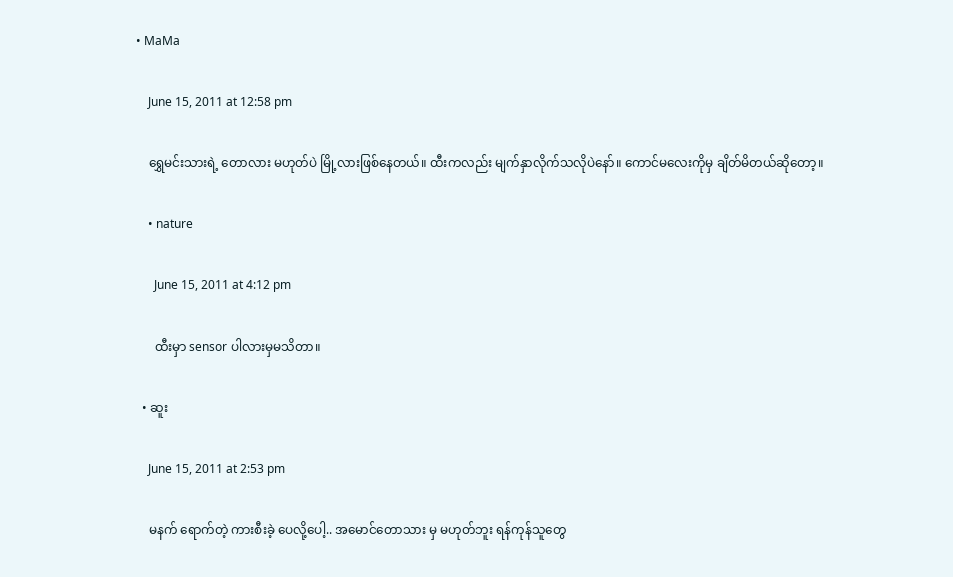• MaMa

    June 15, 2011 at 12:58 pm

    ရွှေမင်းသားရဲ့ တောလား မဟုတ်ပဲ မြို့လားဖြစ်နေတယ်။ ထီးကလည်း မျက်နှာလိုက်သလိုပဲနော်။ ကောင်မလေးကိုမှ ချိတ်မိတယ်ဆိုတော့။

    • nature

      June 15, 2011 at 4:12 pm

      ထီးမှာ sensor ပါလားမှမသိတာ။

  • ဆူး

    June 15, 2011 at 2:53 pm

    မနက် ရောက်တဲ့ ကားစီးခဲ့ ပေလို့ပေါ့.. အမောင်တောသား မှ မဟုတ်ဘူး ရန်ကုန်သူတွေ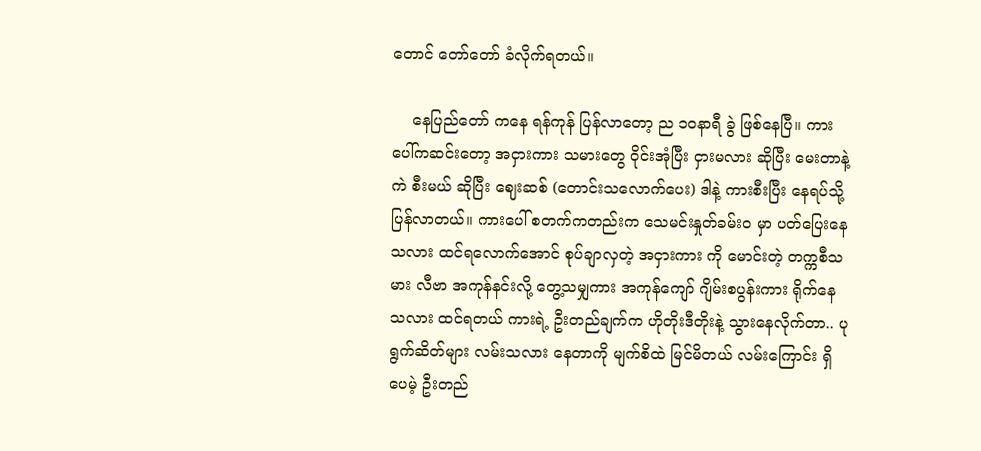တောင် တော်တော် ခံလိုက်ရတယ်။

    နေပြည်တော် ကနေ ရန်ကုန် ပြန်လာတော့ ည ၁ဝနာရီ ခွဲ ဖြစ်နေပြီ။ ကားပေါ်ကဆင်းတော့ အငှားကား သမားတွေ ဝိုင်းအုံပြီး ငှားမလား ဆိုပြီး မေးတာနဲ့ ကဲ စီးမယ် ဆိုပြီး ဈေးဆစ် (တောင်းသလောက်ပေး) ဒါနဲ့ ကားစီးပြီး နေရပ်သို့ ပြန်လာတယ်။ ကားပေါ် စတက်ကတည်းက သေမင်းနှုတ်ခမ်းဝ မှာ ပတ်ပြေးနေသလား ထင်ရလောက်အောင် စုပ်ချာလှတဲ့ အငှားကား ကို မောင်းတဲ့ တက္ကစီသမား လီဗာ အကုန်နင်းလို့ တွေ့သမျှကား အကုန်ကျော် ဂျိမ်းစပွန်းကား ရိုက်နေသလား ထင်ရတယ် ကားရဲ့ ဦးတည်ချက်က ဟိုတိုးဒီတိုးနဲ့ သွားနေလိုက်တာ.. ပုရွက်ဆိတ်များ လမ်းသလား နေတာကို မျက်စိထဲ မြင်မိတယ် လမ်းကြောင်း ရှိပေမဲ့ ဦးတည်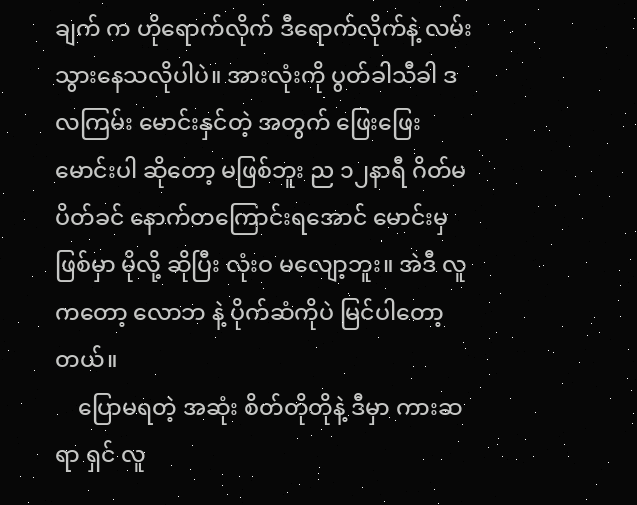ချက် က ဟိုရောက်လိုက် ဒီရောက်လိုက်နဲ့ လမ်းသွားနေသလိုပါပဲ။ အားလုံးကို ပွတ်ခါသီခါ ဒလကြမ်း မောင်းနှင်တဲ့ အတွက် ဖြေးဖြေး မောင်းပါ ဆိုတော့ မဖြစ်ဘူး ည ၁၂နာရီ ဂိတ်မပိတ်ခင် နောက်တကြောင်းရအောင် မောင်းမှ ဖြစ်မှာ မိုလို့ ဆိုပြီး လုံးဝ မလျော့ဘူး။ အဲဒီ လူကတော့ လောဘ နဲ့ ပိုက်ဆံကိုပဲ မြင်ပါတော့တယ်။
    ပြောမရတဲ့ အဆုံး စိတ်တိုတိုနဲ့ ဒီမှာ ကားဆရာ ရှင် လူ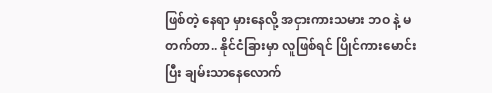ဖြစ်တဲ့ နေရာ မှားနေလို့ အငှားကားသမား ဘဝ နဲ့ မတက်တာ.. နိုင်ငံခြားမှာ လူဖြစ်ရင် ပြိုင်ကားမောင်းပြီး ချမ်းသာနေလောက်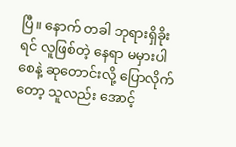ပြီ။ နောက် တခါ ဘုရားရှိခိုးရင် လူဖြစ်တဲ့ နေရာ မမှားပါစေနဲ့ ဆုတောင်းလို့ ပြောလိုက်တော့ သူလည်း အောင့်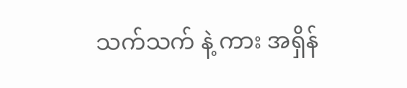သက်သက် နဲ့ ကား အရှိန်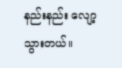နည်းနည်း လျော့သွားတယ်။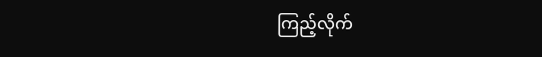ကြည့်လိုက်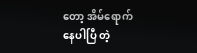တော့ အိမ်ရောက်နေပါပြီ တဲ့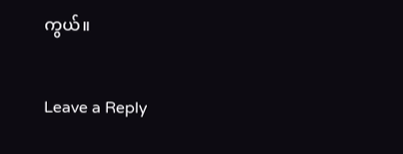ကွယ်။

Leave a Reply